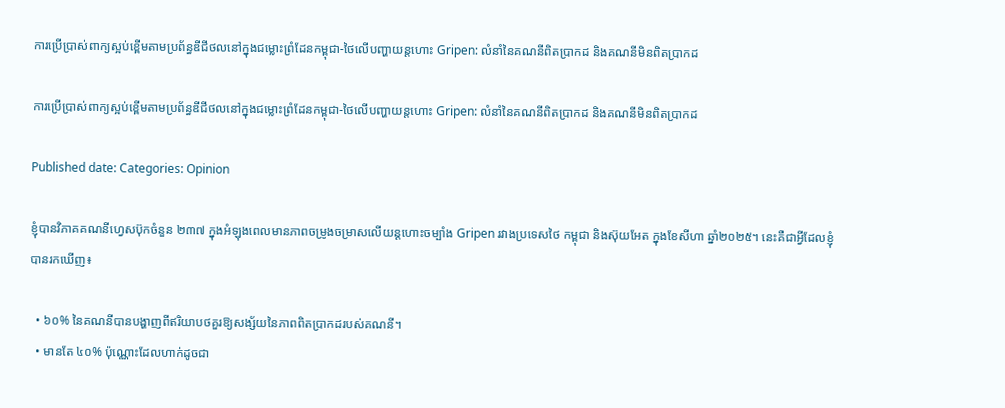ការប្រើប្រាស់ពាក្យស្អប់ខ្ពើមតាមប្រព័ន្ធឌីជីថលនៅក្នុងជម្លោះព្រំដែនកម្ពុជា-ថៃលើបញ្ហាយន្តហោះ Gripen: លំនាំនៃគណនីពិតប្រាកដ និងគណនីមិនពិតប្រាកដ

ការប្រើប្រាស់ពាក្យស្អប់ខ្ពើមតាមប្រព័ន្ធឌីជីថលនៅក្នុងជម្លោះព្រំដែនកម្ពុជា-ថៃលើបញ្ហាយន្តហោះ Gripen: លំនាំនៃគណនីពិតប្រាកដ និងគណនីមិនពិតប្រាកដ

Published date: Categories: Opinion

ខ្ញុំបានវិភាគគណនីហ្វេសប៊ុកចំនួន ២៣៧ ក្នុងអំឡុងពេលមានភាពចម្រូងចម្រាសលើយន្តហោះចម្បាំង Gripen រវាងប្រទេសថៃ កម្ពុជា និងស៊ុយអែត ក្នុងខែសីហា ឆ្នាំ២០២៥។ នេះគឺជាអ្វីដែលខ្ញុំបានរកឃើញ៖

  • ៦០% នៃគណនីបានបង្ហាញពីឥរិយាបថគួរឱ្យសង្ស័យនៃភាពពិតប្រាកដរបស់គណនី។
  • មានតែ ៤០% ប៉ុណ្ណោះដែលហាក់ដូចជា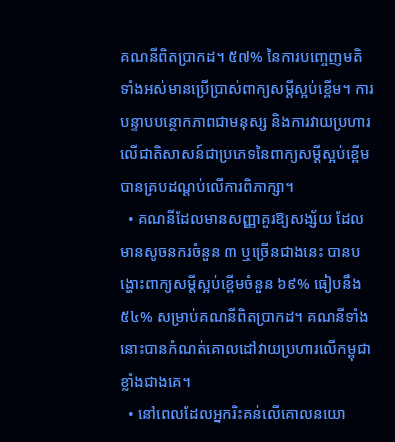គណនីពិតប្រាកដ។ ៥៧% នៃការបញ្ចេញមតិទាំងអស់មានប្រើប្រាស់ពាក្យសម្ដីស្អប់ខ្ពើម។ ការបន្ទាបបន្ថោកភាពជាមនុស្ស និងការវាយប្រហារលើជាតិសាសន៍ជាប្រភេទនៃពាក្យសម្តីស្អប់ខ្ពើម បានគ្របដណ្ដប់លើការពិភាក្សា។
  • គណនីដែលមានសញ្ញាគួរឱ្យសង្ស័យ ដែលមានសូចនករចំនួន ៣ ឬច្រើនជាងនេះ បានបង្ហោះពាក្យសម្ដីស្អប់ខ្ពើមចំនួន ៦៩% ធៀបនឹង ៥៤% សម្រាប់គណនីពិតប្រាកដ។ គណនីទាំងនោះបានកំណត់គោលដៅវាយប្រហារលើកម្ពុជាខ្លាំងជាងគេ។
  • នៅពេលដែលអ្នករិះគន់លើគោលនយោ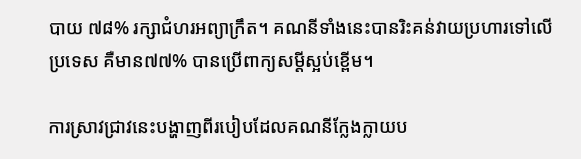បាយ ៧៨% រក្សាជំហរអព្យាក្រឹត។ គណនីទាំងនេះបានរិះគន់វាយប្រហារទៅលើប្រទេស គឺមាន៧៧% បានប្រើពាក្យសម្ដីស្អប់ខ្ពើម។

ការស្រាវជ្រាវនេះបង្ហាញពីរបៀបដែលគណនីក្លែងក្លាយប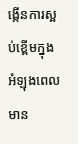ង្កើនការស្អប់ខ្ពើមក្នុងអំឡុងពេលមាន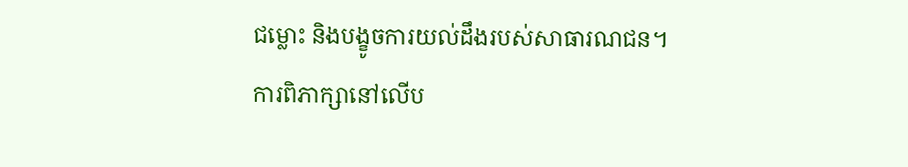ជម្លោះ និងបង្ខូចការយល់ដឹងរបស់សាធារណជន។ ការពិភាក្សានៅលើប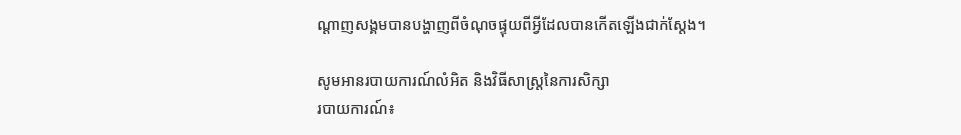ណ្ដាញសង្គមបានបង្ហាញពីចំណុចផ្ទុយពីអ្វីដែលបានកើតឡើងជាក់ស្តែង។

សូមអានរបាយការណ៍លំអិត និងវិធីសាស្ត្រនៃការសិក្សា
របាយការណ៍៖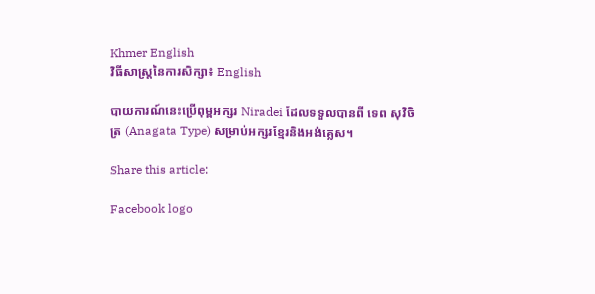Khmer English
វិធីសាស្ត្រនៃការសិក្សា៖ English

បាយការណ៍នេះប្រើពុម្ពអក្សរ Niradei ដែលទទួលបានពី ទេព សុវិចិត្រ (Anagata Type) សម្រាប់អក្សរខ្មែរនិងអង់គ្លេស។

Share this article:

Facebook logo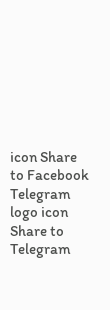icon Share to Facebook Telegram logo icon Share to Telegram